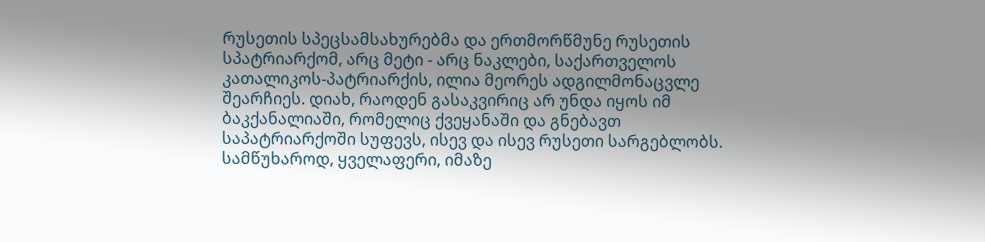რუსეთის სპეცსამსახურებმა და ერთმორწმუნე რუსეთის სპატრიარქომ, არც მეტი - არც ნაკლები, საქართველოს კათალიკოს-პატრიარქის, ილია მეორეს ადგილმონაცვლე შეარჩიეს. დიახ, რაოდენ გასაკვირიც არ უნდა იყოს იმ ბაკქანალიაში, რომელიც ქვეყანაში და გნებავთ საპატრიარქოში სუფევს, ისევ და ისევ რუსეთი სარგებლობს. სამწუხაროდ, ყველაფერი, იმაზე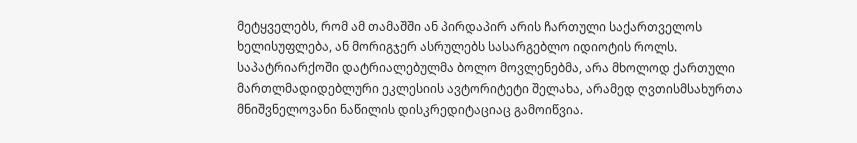მეტყველებს, რომ ამ თამაშში ან პირდაპირ არის ჩართული საქართველოს ხელისუფლება, ან მორიგჯერ ასრულებს სასარგებლო იდიოტის როლს.
საპატრიარქოში დატრიალებულმა ბოლო მოვლენებმა, არა მხოლოდ ქართული მართლმადიდებლური ეკლესიის ავტორიტეტი შელახა, არამედ ღვთისმსახურთა მნიშვნელოვანი ნაწილის დისკრედიტაციაც გამოიწვია.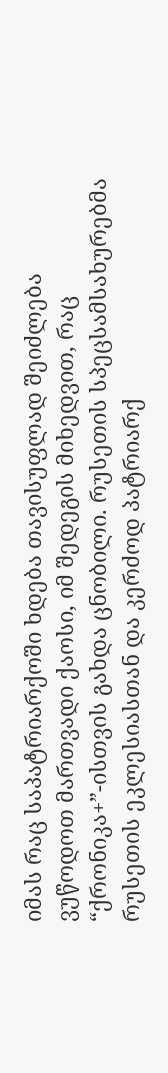იმას რაც საპატრიარქოში ხდება თავისუფლად შეიძლება ვუწოდოთ მართვადი ქაოსი, იმ შედეგის მიხედვით, რაც “ქრონიკა+”-ისთვის გახდა ცნობილი. რუსეთის სპეცსამსახურებმა რუსეთის ეკლესიასთან და კერძოდ პატრიარქ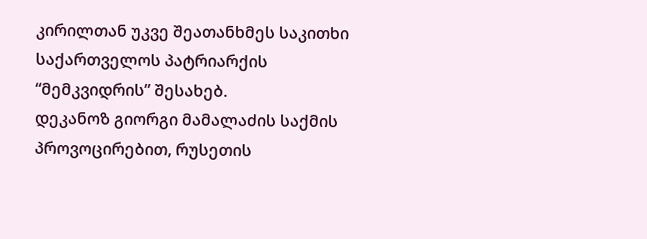კირილთან უკვე შეათანხმეს საკითხი საქართველოს პატრიარქის “მემკვიდრის” შესახებ.
დეკანოზ გიორგი მამალაძის საქმის პროვოცირებით, რუსეთის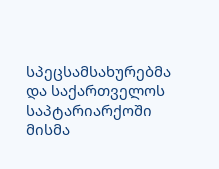სპეცსამსახურებმა და საქართველოს საპტარიარქოში მისმა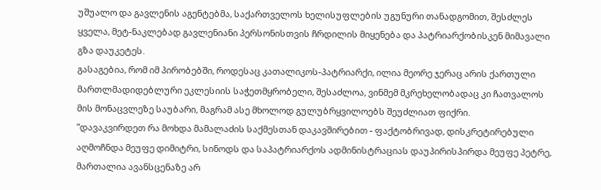უშუალო და გავლენის აგენტებმა, საქართველოს ხელისუფლების უგუნური თანადგომით, შესძლეს ყველა, მეტ-ნაკლებად გავლენიანი პერსონისთვის ჩრდილის მიყენება და პატრიარქობისკენ მიმავალი გზა დაუკეტეს.
გასაგებია, რომ იმ პირობებში, როდესაც კათალიკოს-პატრიარქი, ილია მეორე ჯერაც არის ქართული მართლმადიდებლური ეკლესიის საჭეთმყრობელი, შესაძლოა, ვინმემ მკრეხელობადაც კი ჩათვალოს მის მონაცვლეზე საუბარი, მაგრამ ასე მხოლოდ გულუბრყვილოებს შეუძლიათ ფიქრი.
“დავაკვირდეთ რა მოხდა მამალაძის საქმესთან დაკავშირებით - ფაქტობრივად, დისკრეტირებული აღმოჩნდა მეუფე დიმიტრი, სინოდს და საპატრიარქოს ადმინისტრაციას დაუპირისპირდა მეუფე პეტრე, მართალია ავანსცენაზე არ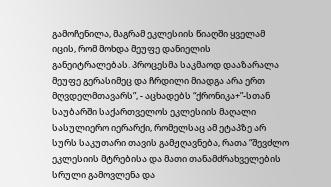გამოჩენილა, მაგრამ ეკლესიის წიაღში ყველამ იცის, რომ მოხდა მეუფე დანიელის განეიტრალებას. პროცესმა საკმაოდ დააზარალა მეუფე გერასიმეც და ჩრდილი მიადგა არა ერთ მღვდელმთავარს”, - აცხადებს “ქრონიკა+”-სთან საუბარში საქართველოს ეკლესიის მაღალი სასულიერო იერარქი, რომელსაც ამ ეტაპზე არ სურს საკუთარი თავის გამჟღავნება, რათა “შევძლო ეკლესიის მტრებისა და მათი თანამძრახველების სრული გამოვლენა და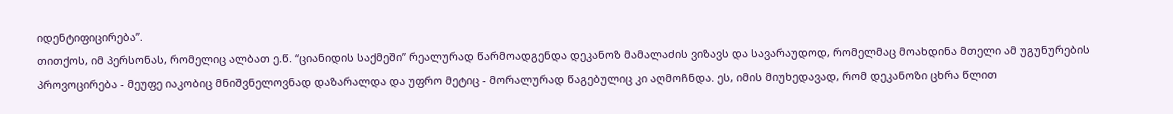იდენტიფიცირება”.
თითქოს, იმ პერსონას, რომელიც ალბათ ე.წ. “ციანიდის საქმეში” რეალურად წარმოადგენდა დეკანოზ მამალაძის ვიზავს და სავარაუდოდ, რომელმაც მოახდინა მთელი ამ უგუნურების პროვოცირება - მეუფე იაკობიც მნიშვნელოვნად დაზარალდა და უფრო მეტიც - მორალურად წაგებულიც კი აღმოჩნდა. ეს, იმის მიუხედავად, რომ დეკანოზი ცხრა წლით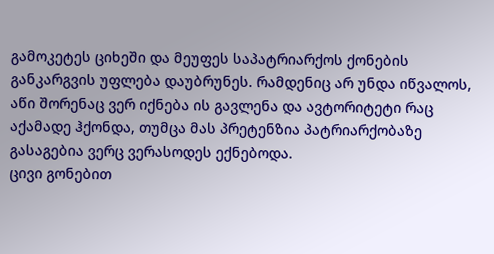გამოკეტეს ციხეში და მეუფეს საპატრიარქოს ქონების განკარგვის უფლება დაუბრუნეს. რამდენიც არ უნდა იწვალოს, აწი შორენაც ვერ იქნება ის გავლენა და ავტორიტეტი რაც აქამადე ჰქონდა, თუმცა მას პრეტენზია პატრიარქობაზე გასაგებია ვერც ვერასოდეს ექნებოდა.
ცივი გონებით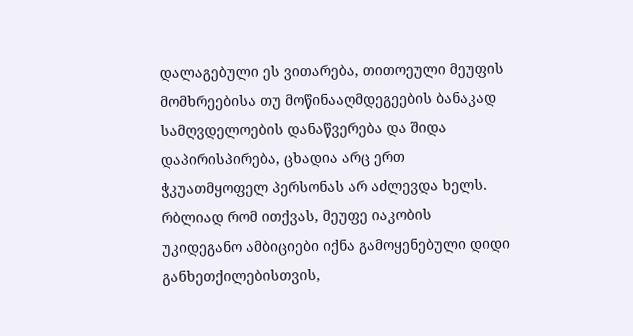დალაგებული ეს ვითარება, თითოეული მეუფის მომხრეებისა თუ მოწინააღმდეგეების ბანაკად სამღვდელოების დანაწვერება და შიდა დაპირისპირება, ცხადია არც ერთ ჭკუათმყოფელ პერსონას არ აძლევდა ხელს. რბლიად რომ ითქვას, მეუფე იაკობის უკიდეგანო ამბიციები იქნა გამოყენებული დიდი განხეთქილებისთვის,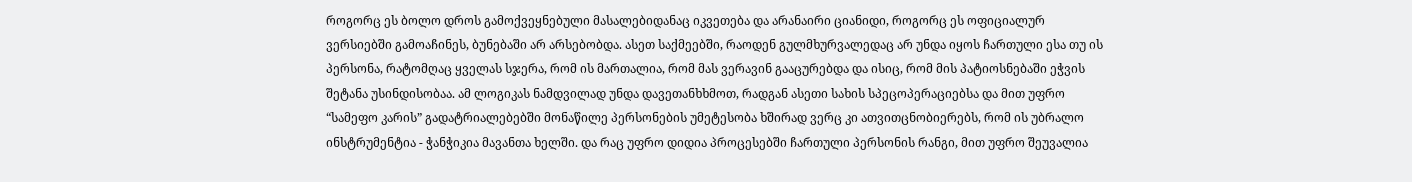როგორც ეს ბოლო დროს გამოქვეყნებული მასალებიდანაც იკვეთება და არანაირი ციანიდი, როგორც ეს ოფიციალურ ვერსიებში გამოაჩინეს, ბუნებაში არ არსებობდა. ასეთ საქმეებში, რაოდენ გულმხურვალედაც არ უნდა იყოს ჩართული ესა თუ ის პერსონა, რატომღაც ყველას სჯერა, რომ ის მართალია, რომ მას ვერავინ გააცურებდა და ისიც, რომ მის პატიოსნებაში ეჭვის შეტანა უსინდისობაა. ამ ლოგიკას ნამდვილად უნდა დავეთანხხმოთ, რადგან ასეთი სახის სპეცოპერაციებსა და მით უფრო “სამეფო კარის” გადატრიალებებში მონაწილე პერსონების უმეტესობა ხშირად ვერც კი ათვითცნობიერებს, რომ ის უბრალო ინსტრუმენტია - ჭანჭიკია მავანთა ხელში. და რაც უფრო დიდია პროცესებში ჩართული პერსონის რანგი, მით უფრო შეუვალია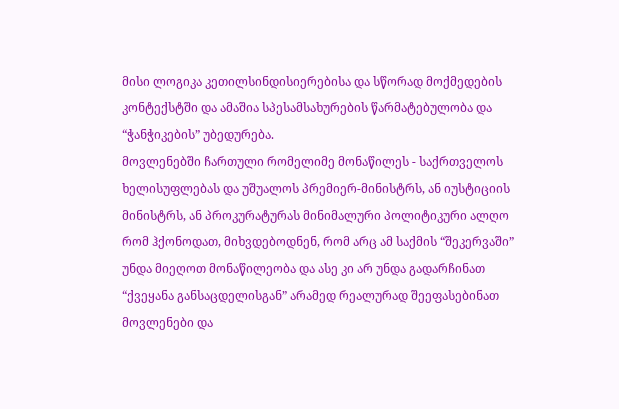მისი ლოგიკა კეთილსინდისიერებისა და სწორად მოქმედების კონტექსტში და ამაშია სპესამსახურების წარმატებულობა და “ჭანჭიკების” უბედურება.
მოვლენებში ჩართული რომელიმე მონაწილეს - საქრთველოს ხელისუფლებას და უშუალოს პრემიერ-მინისტრს, ან იუსტიციის მინისტრს, ან პროკურატურას მინიმალური პოლიტიკური ალღო რომ ჰქონოდათ, მიხვდებოდნენ, რომ არც ამ საქმის “შეკერვაში” უნდა მიეღოთ მონაწილეობა და ასე კი არ უნდა გადარჩინათ “ქვეყანა განსაცდელისგან” არამედ რეალურად შეეფასებინათ მოვლენები და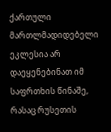ქართული მართლმადიდებელი ეკლესია არ დაეყენებინათ იმ საფრთხის წინაშე, რასაც რუსეთის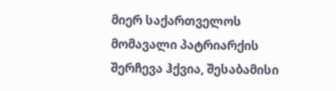მიერ საქართველოს მომავალი პატრიარქის შერჩევა ჰქვია, შესაბამისი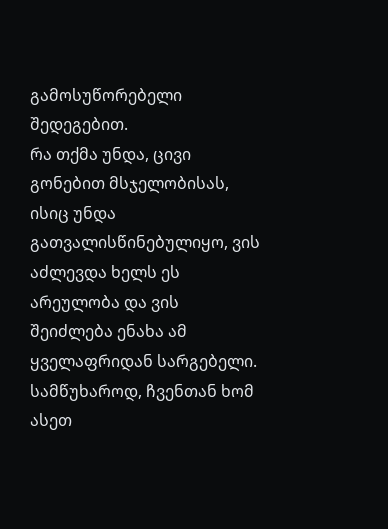გამოსუწორებელი შედეგებით.
რა თქმა უნდა, ცივი გონებით მსჯელობისას, ისიც უნდა გათვალისწინებულიყო, ვის აძლევდა ხელს ეს არეულობა და ვის შეიძლება ენახა ამ ყველაფრიდან სარგებელი. სამწუხაროდ, ჩვენთან ხომ ასეთ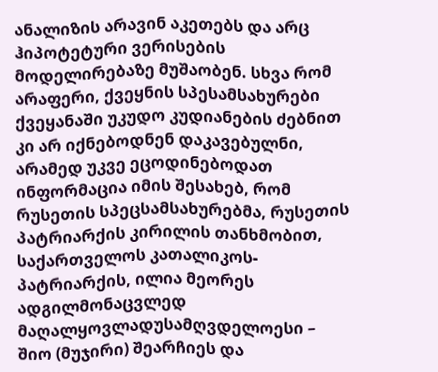ანალიზის არავინ აკეთებს და არც ჰიპოტეტური ვერისების მოდელირებაზე მუშაობენ. სხვა რომ არაფერი, ქვეყნის სპესამსახურები ქვეყანაში უკუდო კუდიანების ძებნით კი არ იქნებოდნენ დაკავებულნი, არამედ უკვე ეცოდინებოდათ ინფორმაცია იმის შესახებ, რომ რუსეთის სპეცსამსახურებმა, რუსეთის პატრიარქის კირილის თანხმობით, საქართველოს კათალიკოს-პატრიარქის, ილია მეორეს ადგილმონაცვლედ მაღალყოვლადუსამღვდელოესი – შიო (მუჯირი) შეარჩიეს და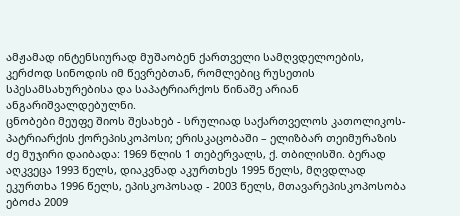ამჟამად ინტენსიურად მუშაობენ ქართველი სამღვდელოების, კერძოდ სინოდის იმ წევრებთან, რომლებიც რუსეთის სპესამსახურებისა და საპატრიარქოს წინაშე არიან ანგარიშვალდებულნი.
ცნობები მეუფე შიოს შესახებ - სრულიად საქართველოს კათოლიკოს-პატრიარქის ქორეპისკოპოსი; ერისკაცობაში – ელიზბარ თეიმურაზის ძე მუჯირი დაიბადა: 1969 წლის 1 თებერვალს, ქ. თბილისში. ბერად აღკვეცა 1993 წელს, დიაკვნად აკურთხეს 1995 წელს, მღვდლად ეკურთხა 1996 წელს, ეპისკოპოსად - 2003 წელს, მთავარეპისკოპოსობა ებოძა 2009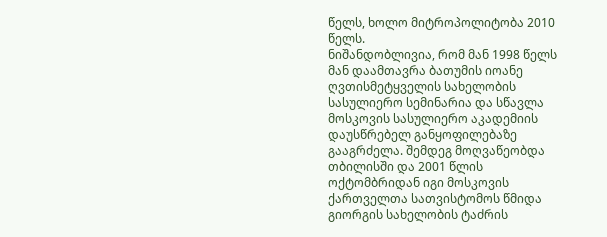წელს, ხოლო მიტროპოლიტობა 2010 წელს.
ნიშანდობლივია, რომ მან 1998 წელს მან დაამთავრა ბათუმის იოანე ღვთისმეტყველის სახელობის სასულიერო სემინარია და სწავლა მოსკოვის სასულიერო აკადემიის დაუსწრებელ განყოფილებაზე გააგრძელა. შემდეგ მოღვაწეობდა თბილისში და 2001 წლის ოქტომბრიდან იგი მოსკოვის ქართველთა სათვისტომოს წმიდა გიორგის სახელობის ტაძრის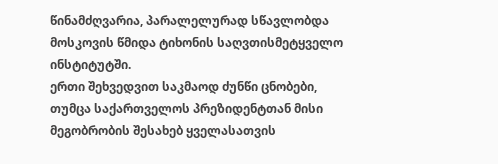წინამძღვარია, პარალელურად სწავლობდა მოსკოვის წმიდა ტიხონის საღვთისმეტყველო ინსტიტუტში.
ერთი შეხვედვით საკმაოდ ძუნწი ცნობები, თუმცა საქართველოს პრეზიდენტთან მისი მეგობრობის შესახებ ყველასათვის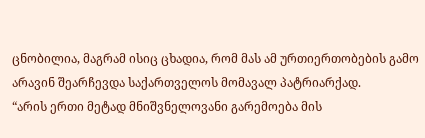ცნობილია, მაგრამ ისიც ცხადია, რომ მას ამ ურთიერთობების გამო არავინ შეარჩევდა საქართველოს მომავალ პატრიარქად.
“არის ერთი მეტად მნიშვნელოვანი გარემოება მის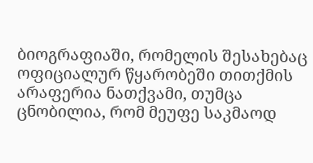ბიოგრაფიაში, რომელის შესახებაც ოფიციალურ წყარობეში თითქმის არაფერია ნათქვამი, თუმცა ცნობილია, რომ მეუფე საკმაოდ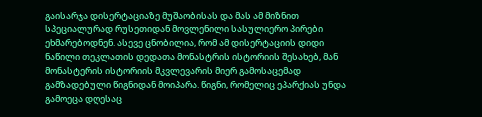გაისარჯა დისერტაციაზე მუშაობისას და მას ამ მიზნით სპეციალურად რუსეთიდან მოვლენილი სასულიერო პირები ეხმარებოდნენ. ასევე ცნობილია, რომ ამ დისერტაციის დიდი ნაწილი თეკლათის დედათა მონასტრის ისტორიის შესახებ, მან მონასტერის ისტორიის მკვლევარის მიერ გამოსაცემად გამზადებული წიგნიდან მოიპარა. წიგნი, რომელიც ეპარქიას უნდა გამოეცა დღესაც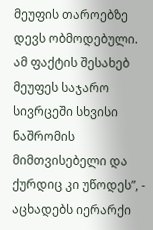მეუფის თაროებზე დევს ობმოდებული. ამ ფაქტის შესახებ მეუფეს საჯარო სივრცეში სხვისი ნაშრომის მიმთვისებელი და ქურდიც კი უწოდეს”, - აცხადებს იერარქი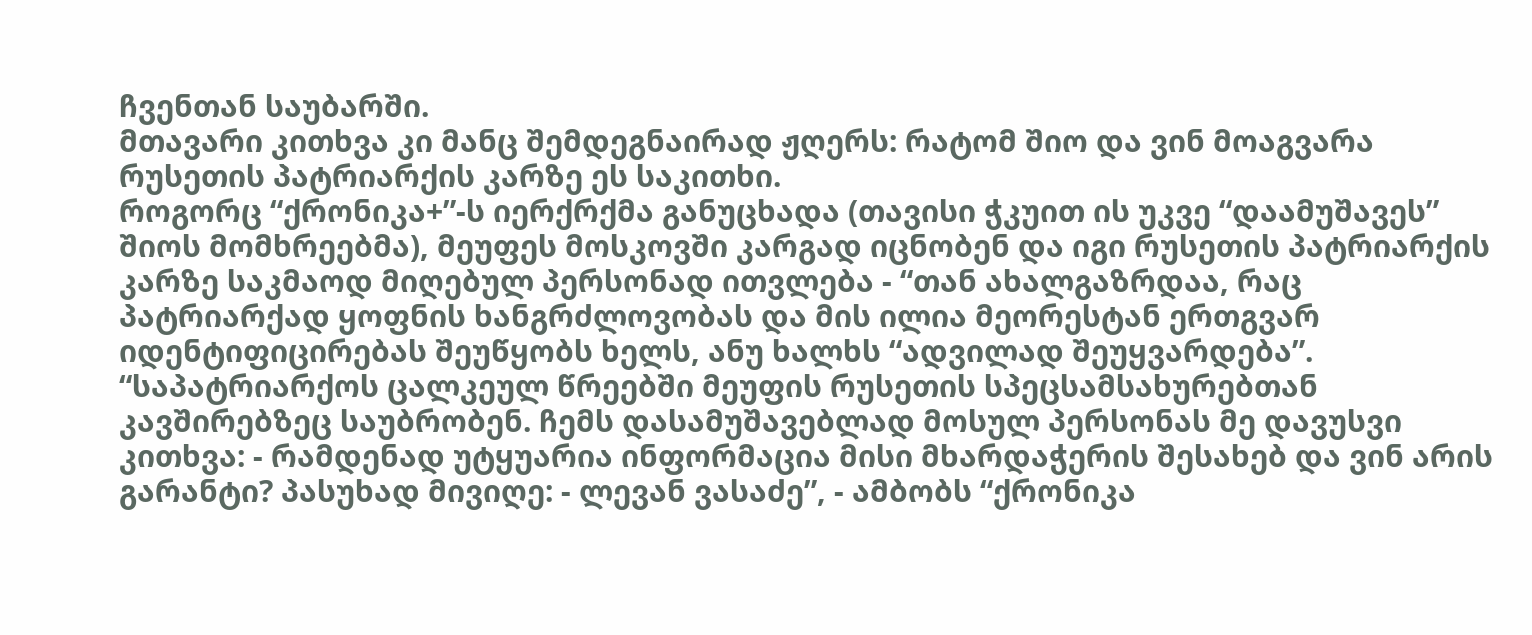ჩვენთან საუბარში.
მთავარი კითხვა კი მანც შემდეგნაირად ჟღერს: რატომ შიო და ვინ მოაგვარა რუსეთის პატრიარქის კარზე ეს საკითხი.
როგორც “ქრონიკა+”-ს იერქრქმა განუცხადა (თავისი ჭკუით ის უკვე “დაამუშავეს” შიოს მომხრეებმა), მეუფეს მოსკოვში კარგად იცნობენ და იგი რუსეთის პატრიარქის კარზე საკმაოდ მიღებულ პერსონად ითვლება - “თან ახალგაზრდაა, რაც პატრიარქად ყოფნის ხანგრძლოვობას და მის ილია მეორესტან ერთგვარ იდენტიფიცირებას შეუწყობს ხელს, ანუ ხალხს “ადვილად შეუყვარდება”.
“საპატრიარქოს ცალკეულ წრეებში მეუფის რუსეთის სპეცსამსახურებთან კავშირებზეც საუბრობენ. ჩემს დასამუშავებლად მოსულ პერსონას მე დავუსვი კითხვა: - რამდენად უტყუარია ინფორმაცია მისი მხარდაჭერის შესახებ და ვინ არის გარანტი? პასუხად მივიღე: - ლევან ვასაძე”, - ამბობს “ქრონიკა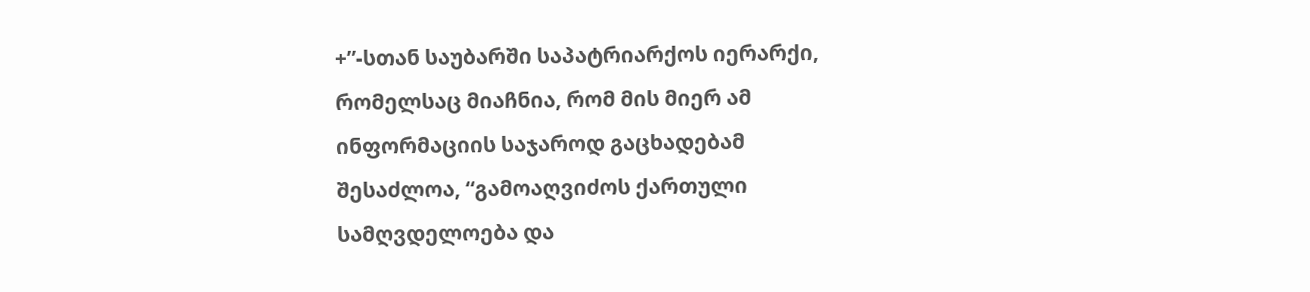+”-სთან საუბარში საპატრიარქოს იერარქი, რომელსაც მიაჩნია, რომ მის მიერ ამ ინფორმაციის საჯაროდ გაცხადებამ შესაძლოა, “გამოაღვიძოს ქართული სამღვდელოება და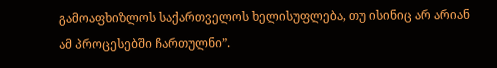გამოაფხიზლოს საქართველოს ხელისუფლება, თუ ისინიც არ არიან ამ პროცესებში ჩართულნი”.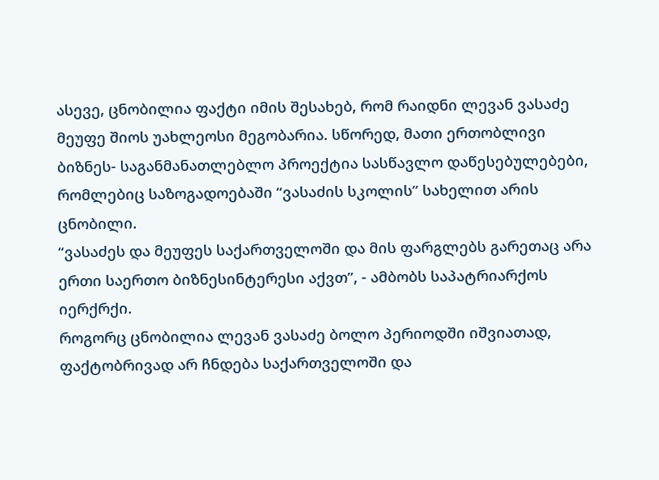ასევე, ცნობილია ფაქტი იმის შესახებ, რომ რაიდნი ლევან ვასაძე მეუფე შიოს უახლეოსი მეგობარია. სწორედ, მათი ერთობლივი ბიზნეს- საგანმანათლებლო პროექტია სასწავლო დაწესებულებები, რომლებიც საზოგადოებაში “ვასაძის სკოლის” სახელით არის ცნობილი.
“ვასაძეს და მეუფეს საქართველოში და მის ფარგლებს გარეთაც არა ერთი საერთო ბიზნესინტერესი აქვთ”, - ამბობს საპატრიარქოს იერქრქი.
როგორც ცნობილია ლევან ვასაძე ბოლო პერიოდში იშვიათად, ფაქტობრივად არ ჩნდება საქართველოში და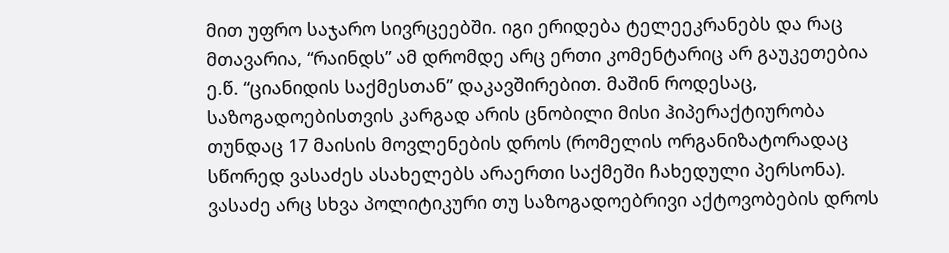მით უფრო საჯარო სივრცეებში. იგი ერიდება ტელეეკრანებს და რაც მთავარია, “რაინდს” ამ დრომდე არც ერთი კომენტარიც არ გაუკეთებია ე.წ. “ციანიდის საქმესთან” დაკავშირებით. მაშინ როდესაც, საზოგადოებისთვის კარგად არის ცნობილი მისი ჰიპერაქტიურობა თუნდაც 17 მაისის მოვლენების დროს (რომელის ორგანიზატორადაც სწორედ ვასაძეს ასახელებს არაერთი საქმეში ჩახედული პერსონა). ვასაძე არც სხვა პოლიტიკური თუ საზოგადოებრივი აქტოვობების დროს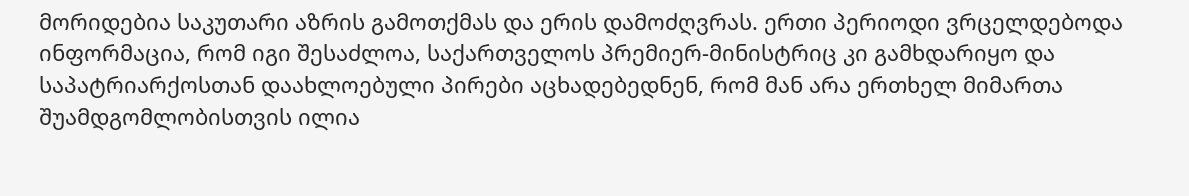მორიდებია საკუთარი აზრის გამოთქმას და ერის დამოძღვრას. ერთი პერიოდი ვრცელდებოდა ინფორმაცია, რომ იგი შესაძლოა, საქართველოს პრემიერ-მინისტრიც კი გამხდარიყო და საპატრიარქოსთან დაახლოებული პირები აცხადებედნენ, რომ მან არა ერთხელ მიმართა შუამდგომლობისთვის ილია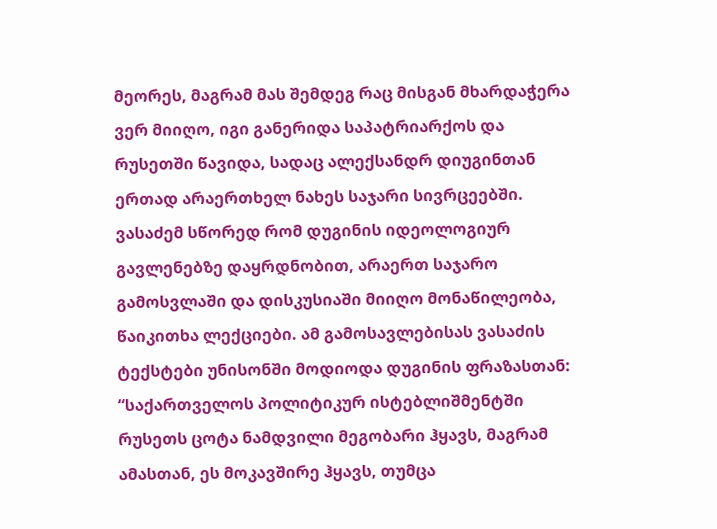მეორეს, მაგრამ მას შემდეგ რაც მისგან მხარდაჭერა ვერ მიიღო, იგი განერიდა საპატრიარქოს და რუსეთში წავიდა, სადაც ალექსანდრ დიუგინთან ერთად არაერთხელ ნახეს საჯარი სივრცეებში. ვასაძემ სწორედ რომ დუგინის იდეოლოგიურ გავლენებზე დაყრდნობით, არაერთ საჯარო გამოსვლაში და დისკუსიაში მიიღო მონაწილეობა, წაიკითხა ლექციები. ამ გამოსავლებისას ვასაძის ტექსტები უნისონში მოდიოდა დუგინის ფრაზასთან: “საქართველოს პოლიტიკურ ისტებლიშმენტში რუსეთს ცოტა ნამდვილი მეგობარი ჰყავს, მაგრამ ამასთან, ეს მოკავშირე ჰყავს, თუმცა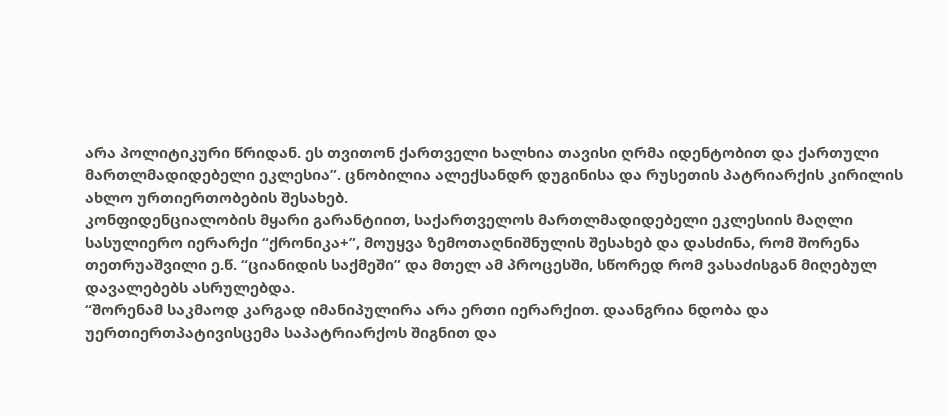არა პოლიტიკური წრიდან. ეს თვითონ ქართველი ხალხია თავისი ღრმა იდენტობით და ქართული მართლმადიდებელი ეკლესია”. ცნობილია ალექსანდრ დუგინისა და რუსეთის პატრიარქის კირილის ახლო ურთიერთობების შესახებ.
კონფიდენციალობის მყარი გარანტიით, საქართველოს მართლმადიდებელი ეკლესიის მაღლი სასულიერო იერარქი “ქრონიკა+”, მოუყვა ზემოთაღნიშნულის შესახებ და დასძინა, რომ შორენა თეთრუაშვილი ე.წ. “ციანიდის საქმეში” და მთელ ამ პროცესში, სწორედ რომ ვასაძისგან მიღებულ დავალებებს ასრულებდა.
“შორენამ საკმაოდ კარგად იმანიპულირა არა ერთი იერარქით. დაანგრია ნდობა და უერთიერთპატივისცემა საპატრიარქოს შიგნით და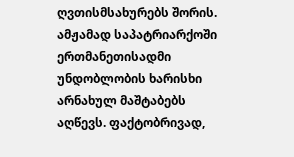ღვთისმსახურებს შორის. ამჟამად საპატრიარქოში ერთმანეთისადმი უნდობლობის ხარისხი არნახულ მაშტაბებს აღწევს. ფაქტობრივად,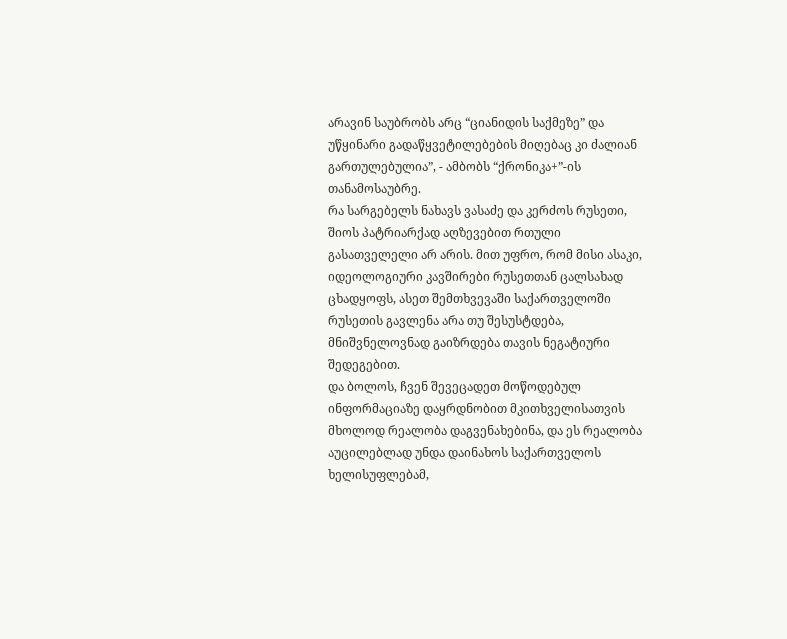არავინ საუბრობს არც “ციანიდის საქმეზე” და უწყინარი გადაწყვეტილებების მიღებაც კი ძალიან გართულებულია”, - ამბობს “ქრონიკა+”-ის თანამოსაუბრე.
რა სარგებელს ნახავს ვასაძე და კერძოს რუსეთი, შიოს პატრიარქად აღზევებით რთული გასათველელი არ არის. მით უფრო, რომ მისი ასაკი, იდეოლოგიური კავშირები რუსეთთან ცალსახად ცხადყოფს, ასეთ შემთხვევაში საქართველოში რუსეთის გავლენა არა თუ შესუსტდება, მნიშვნელოვნად გაიზრდება თავის ნეგატიური შედეგებით.
და ბოლოს, ჩვენ შევეცადეთ მოწოდებულ ინფორმაციაზე დაყრდნობით მკითხველისათვის მხოლოდ რეალობა დაგვენახებინა, და ეს რეალობა აუცილებლად უნდა დაინახოს საქართველოს ხელისუფლებამ,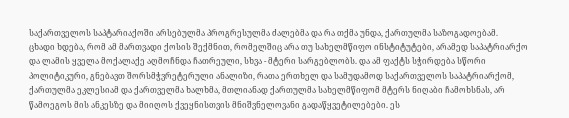საქართველოს საპტარიაქოში არსებულმა პროგრესულმა ძალებმა და რა თქმა უნდა, ქართულმა საზოგადოებამ.
ცხადი ხდება, რომ ამ მართვადი ქოსის შექმნით, რომელშიც არა თუ სახელმწიფო ინსტიტუტები, არამედ საპატრიარქო და ლამის ყველა მოქალაქე აღმოჩნდა ჩათრეული, სხვა - მტერი სარგებლობს. და ამ ფაქტს სჭირდება სწორი პოლიტიკური, გნებავთ შორსმჭვრეტერული ანალიზი, რათა ერთხელ და სამუდამოდ საქართველოს საპატრიარქომ, ქართულმა ეკლესიამ და ქართველმა ხალხმა, მთლიანად ქართულმა სახელმწიფომ მტერს ნიღაბი ჩამოხსნას, არ წამოეგოს მის ანკესზე და მიიღოს ქვეყნისთვის მნიშვნელოვანი გადაწყვეტილებები. ეს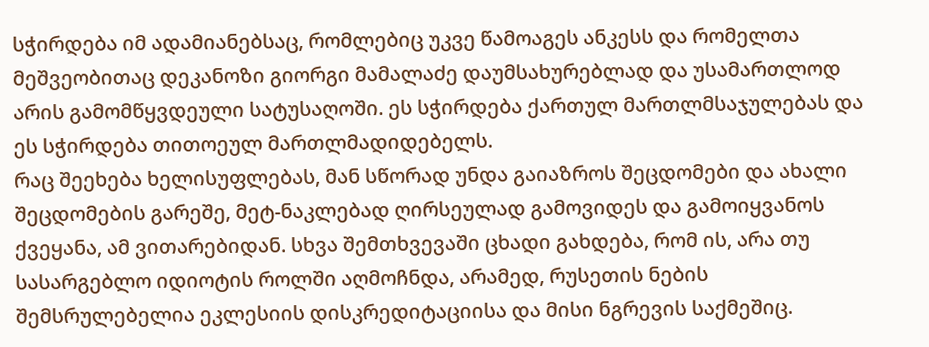სჭირდება იმ ადამიანებსაც, რომლებიც უკვე წამოაგეს ანკესს და რომელთა მეშვეობითაც დეკანოზი გიორგი მამალაძე დაუმსახურებლად და უსამართლოდ არის გამომწყვდეული სატუსაღოში. ეს სჭირდება ქართულ მართლმსაჯულებას და ეს სჭირდება თითოეულ მართლმადიდებელს.
რაც შეეხება ხელისუფლებას, მან სწორად უნდა გაიაზროს შეცდომები და ახალი შეცდომების გარეშე, მეტ-ნაკლებად ღირსეულად გამოვიდეს და გამოიყვანოს ქვეყანა, ამ ვითარებიდან. სხვა შემთხვევაში ცხადი გახდება, რომ ის, არა თუ სასარგებლო იდიოტის როლში აღმოჩნდა, არამედ, რუსეთის ნების შემსრულებელია ეკლესიის დისკრედიტაციისა და მისი ნგრევის საქმეშიც.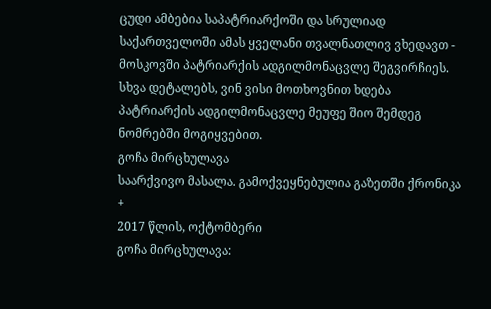ცუდი ამბებია საპატრიარქოში და სრულიად საქართველოში ამას ყველანი თვალნათლივ ვხედავთ - მოსკოვში პატრიარქის ადგილმონაცვლე შეგვირჩიეს.
სხვა დეტალებს, ვინ ვისი მოთხოვნით ხდება პატრიარქის ადგილმონაცვლე მეუფე შიო შემდეგ ნომრებში მოგიყვებით.
გოჩა მირცხულავა
საარქვივო მასალა. გამოქვეყნებულია გაზეთში ქრონიკა +
2017 წლის, ოქტომბერი
გოჩა მირცხულავა: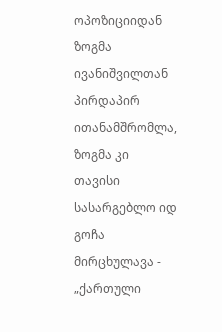ოპოზიციიდან ზოგმა ივანიშვილთან პირდაპირ ითანამშრომლა, ზოგმა კი თავისი სასარგებლო იდ
გოჩა მირცხულავა - „ქართული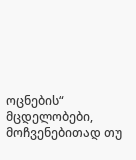ოცნების“ მცდელობები, მოჩვენებითად თუ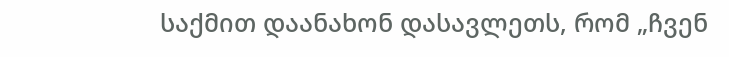საქმით დაანახონ დასავლეთს, რომ „ჩვენ